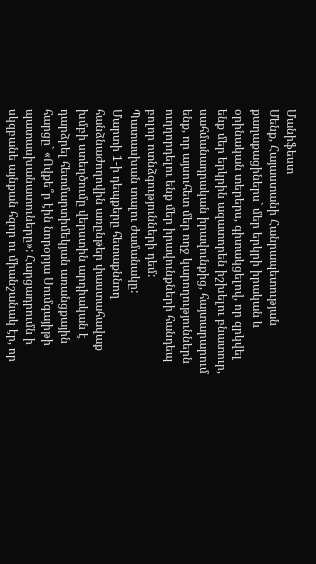Մանիֆեստ
Մենք, Հայաստանի Հանրապետության քաղաքացիներս` մեր երկրի իրական և օրինական տերերս, գիտակցելով, որ զրկվել ենք մեր երկրին ազատորեն իշխելու բնատուր, սահմանադրական իրավունքից, հայտարարում ենք, որ այսուհետ մեր ողջ կարողություններն ուղղորդելու ենք մեր իրավունքների հանդեպ բոլոր ոտնձգությունների դեմ:
Պատասխան տալու ժամանակը:
Մարտի 1-ի դեպքերը հետաքննող հանձնաժողովին առընթեր փաստահավաք խմբի ստեղծումը վերստին արդիական է դարձրել հետմարտիմեկյան առանցքային հարցը` «Ովքե՞ր էին նորօրյա Սումգայիթի պատասխանատուները»: Հարցադրումն ի սկզբանե այնքան հզոր ու միանշանակ էր, որ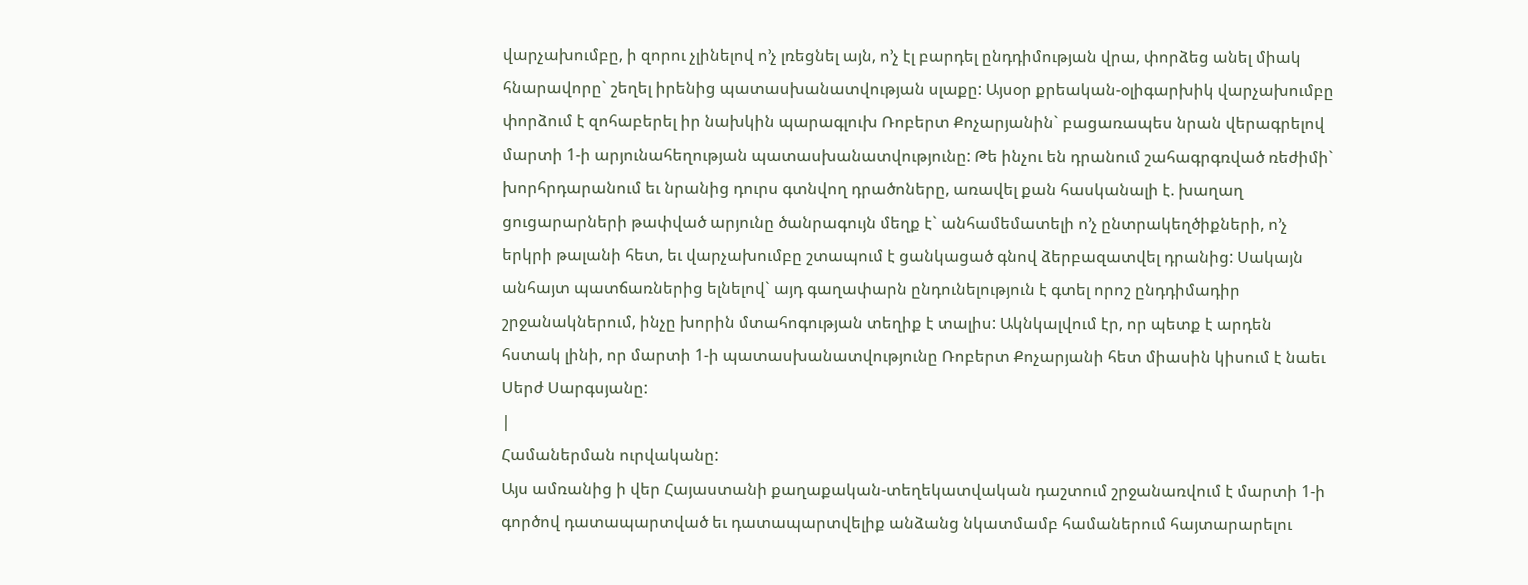վարչախումբը, ի զորու չլինելով ո’չ լռեցնել այն, ո’չ էլ բարդել ընդդիմության վրա, փորձեց անել միակ հնարավորը` շեղել իրենից պատասխանատվության սլաքը: Այսօր քրեական-օլիգարխիկ վարչախումբը փորձում է զոհաբերել իր նախկին պարագլուխ Ռոբերտ Քոչարյանին` բացառապես նրան վերագրելով մարտի 1-ի արյունահեղության պատասխանատվությունը: Թե ինչու են դրանում շահագրգռված ռեժիմի` խորհրդարանում եւ նրանից դուրս գտնվող դրածոները, առավել քան հասկանալի է. խաղաղ ցուցարարների թափված արյունը ծանրագույն մեղք է` անհամեմատելի ո’չ ընտրակեղծիքների, ո’չ երկրի թալանի հետ, եւ վարչախումբը շտապում է ցանկացած գնով ձերբազատվել դրանից: Սակայն անհայտ պատճառներից ելնելով` այդ գաղափարն ընդունելություն է գտել որոշ ընդդիմադիր շրջանակներում, ինչը խորին մտահոգության տեղիք է տալիս: Ակնկալվում էր, որ պետք է արդեն հստակ լինի, որ մարտի 1-ի պատասխանատվությունը Ռոբերտ Քոչարյանի հետ միասին կիսում է նաեւ Սերժ Սարգսյանը:
|
Համաներման ուրվականը:
Այս ամռանից ի վեր Հայաստանի քաղաքական-տեղեկատվական դաշտում շրջանառվում է մարտի 1-ի գործով դատապարտված եւ դատապարտվելիք անձանց նկատմամբ համաներում հայտարարելու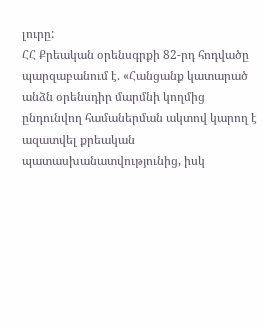լուրը:
ՀՀ Քրեական օրենսգրքի 82-րդ հոդվածը պարզաբանում է. «Հանցանք կատարած անձն օրենսդիր մարմնի կողմից ընդունվող համաներման ակտով կարող է ազատվել քրեական պատասխանատվությունից, իսկ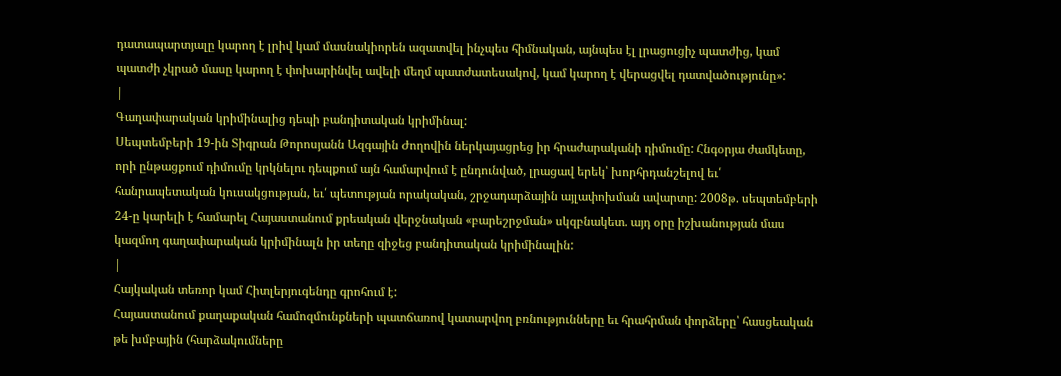դատապարտյալը կարող է լրիվ կամ մասնակիորեն ազատվել ինչպես հիմնական, այնպես էլ լրացուցիչ պատժից, կամ պատժի չկրած մասը կարող է փոխարինվել ավելի մեղմ պատժատեսակով, կամ կարող է վերացվել դատվածությունը»:
|
Գաղափարական կրիմինալից դեպի բանդիտական կրիմինալ:
Սեպտեմբերի 19-ին Տիգրան Թորոսյանն Ազգային Ժողովին ներկայացրեց իր հրաժարականի դիմումը: Հնգօրյա ժամկետը, որի ընթացքում դիմումը կրկնելու դեպքում այն համարվում է ընդունված, լրացավ երեկ՝ խորհրդանշելով եւ՛ հանրապետական կուսակցության, եւ՛ պետության որակական, շրջադարձային այլափոխման ավարտը: 2008թ. սեպտեմբերի 24-ը կարելի է համարել Հայաստանում քրեական վերջնական «բարեշրջման» սկզբնակետ. այդ օրը իշխանության մաս կազմող գաղափարական կրիմինալն իր տեղը զիջեց բանդիտական կրիմինալին:
|
Հայկական տեռոր կամ Հիտլերյուգենդը գրոհում է:
Հայաստանում քաղաքական համոզմունքների պատճառով կատարվող բռնությունները եւ հրահրման փորձերը՝ հասցեական թե խմբային (հարձակումները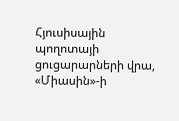Հյուսիսային պողոտայի ցուցարարների վրա, «Միասին»-ի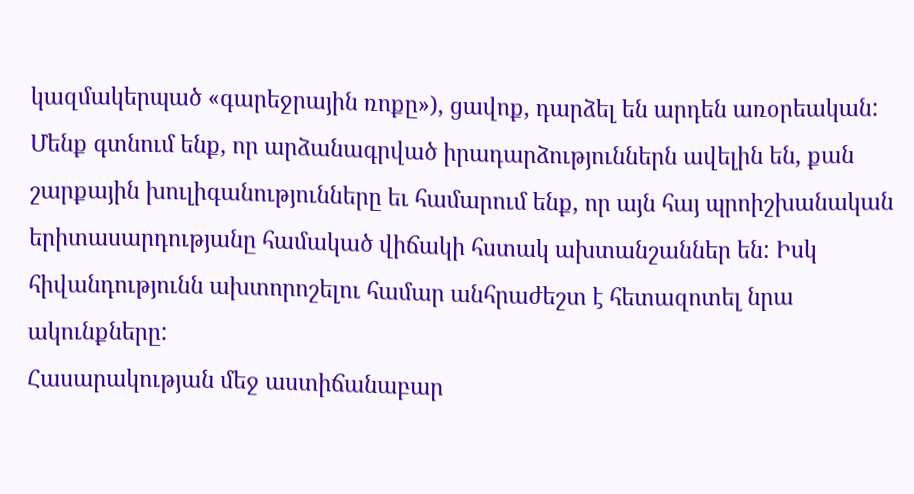կազմակերպած «գարեջրային ռոքը»), ցավոք, դարձել են արդեն առօրեական: Մենք գտնում ենք, որ արձանագրված իրադարձություններն ավելին են, քան շարքային խուլիգանությունները եւ համարում ենք, որ այն հայ պրոիշխանական երիտասարդությանը համակած վիճակի հստակ ախտանշաններ են: Իսկ հիվանդությունն ախտորոշելու համար անհրաժեշտ է հետազոտել նրա ակունքները:
Հասարակության մեջ աստիճանաբար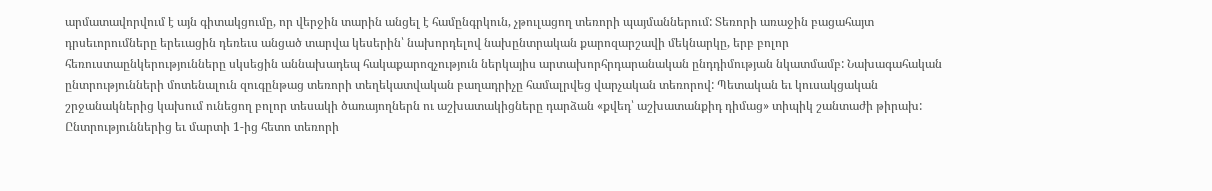արմատավորվում է այն գիտակցումը, որ վերջին տարին անցել է համընգրկուն, չթուլացող տեռորի պայմաններում: Տեռորի առաջին բացահայտ դրսեւորումները երեւացին դեռեւս անցած տարվա կեսերին՝ նախորդելով նախընտրական քարոզարշավի մեկնարկը, երբ բոլոր հեռուստաընկերությունները սկսեցին աննախադեպ հակաքարոզչություն ներկայիս արտախորհրդարանական ընդդիմության նկատմամբ: Նախագահական ընտրությունների մոտենալուն զուգընթաց տեռորի տեղեկատվական բաղադրիչը համալրվեց վարչական տեռորով: Պետական եւ կուսակցական շրջանակներից կախում ունեցող բոլոր տեսակի ծառայողներն ու աշխատակիցները դարձան «քվեդ՝ աշխատանքիդ դիմաց» տիպիկ շանտաժի թիրախ: Ընտրություններից եւ մարտի 1-ից հետո տեռորի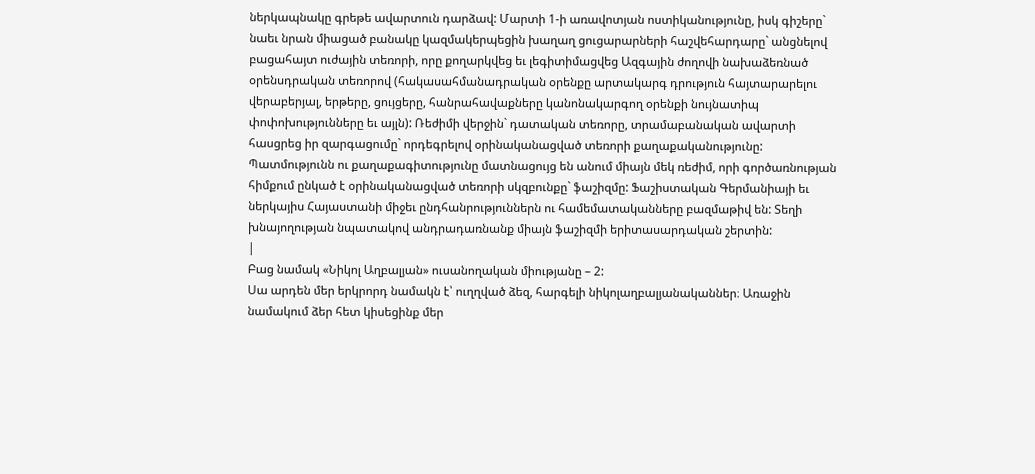ներկապնակը գրեթե ավարտուն դարձավ: Մարտի 1-ի առավոտյան ոստիկանությունը, իսկ գիշերը` նաեւ նրան միացած բանակը կազմակերպեցին խաղաղ ցուցարարների հաշվեհարդարը` անցնելով բացահայտ ուժային տեռորի, որը քողարկվեց եւ լեգիտիմացվեց Ազգային ժողովի նախաձեռնած օրենսդրական տեռորով (հակասահմանադրական օրենքը արտակարգ դրություն հայտարարելու վերաբերյալ, երթերը, ցույցերը, հանրահավաքները կանոնակարգող օրենքի նույնատիպ փոփոխությունները եւ այլն): Ռեժիմի վերջին` դատական տեռորը, տրամաբանական ավարտի հասցրեց իր զարգացումը` որդեգրելով օրինականացված տեռորի քաղաքականությունը: Պատմությունն ու քաղաքագիտությունը մատնացույց են անում միայն մեկ ռեժիմ, որի գործառնության հիմքում ընկած է օրինականացված տեռորի սկզբունքը` ֆաշիզմը: Ֆաշիստական Գերմանիայի եւ ներկայիս Հայաստանի միջեւ ընդհանրություններն ու համեմատականները բազմաթիվ են: Տեղի խնայողության նպատակով անդրադառնանք միայն ֆաշիզմի երիտասարդական շերտին:
|
Բաց նամակ «Նիկոլ Աղբալյան» ուսանողական միությանը – 2:
Սա արդեն մեր երկրորդ նամակն է՝ ուղղված ձեզ, հարգելի նիկոլաղբալյանականներ։ Առաջին նամակում ձեր հետ կիսեցինք մեր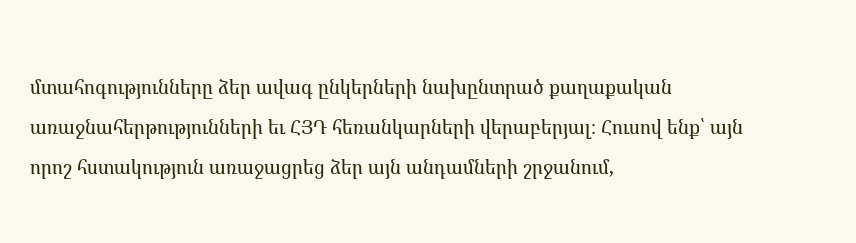մտահոգությունները ձեր ավագ ընկերների նախընտրած քաղաքական առաջնահերթությունների եւ ՀՅԴ հեռանկարների վերաբերյալ։ Հուսով ենք՝ այն որոշ հստակություն առաջացրեց ձեր այն անդամների շրջանում,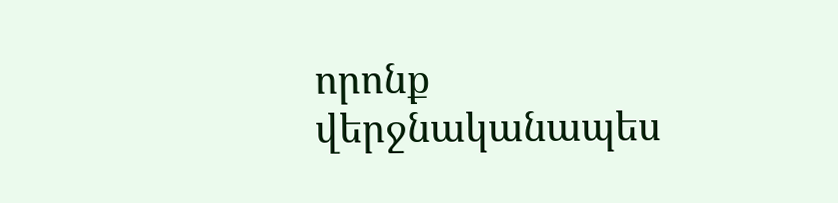որոնք վերջնականապես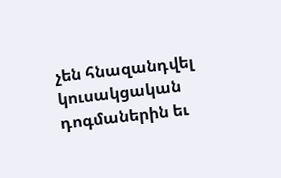չեն հնազանդվել կուսակցական դոգմաներին եւ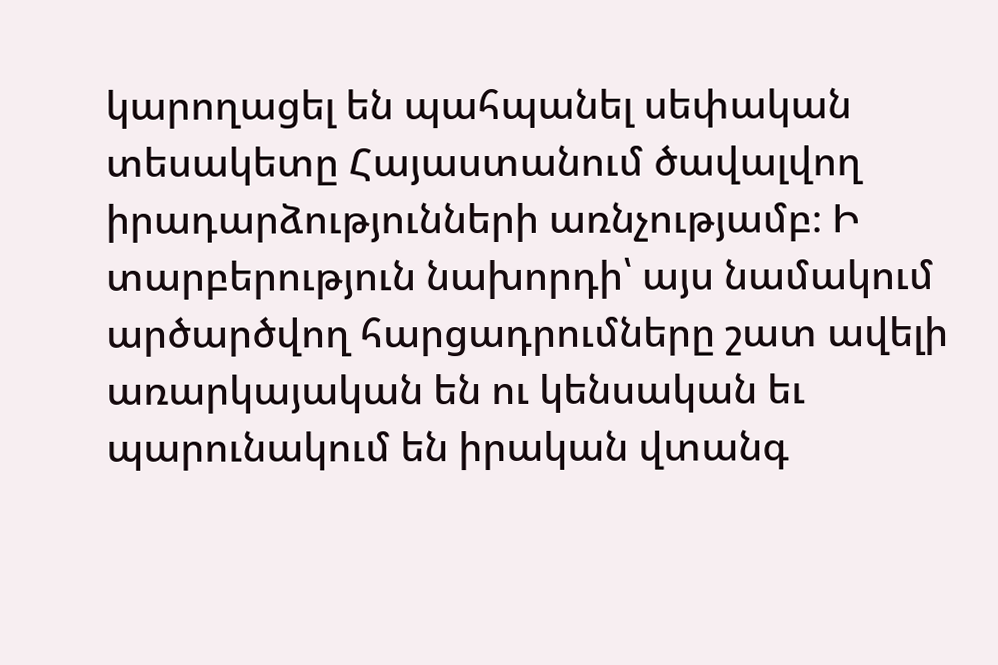կարողացել են պահպանել սեփական տեսակետը Հայաստանում ծավալվող իրադարձությունների առնչությամբ։ Ի տարբերություն նախորդի՝ այս նամակում արծարծվող հարցադրումները շատ ավելի առարկայական են ու կենսական եւ պարունակում են իրական վտանգ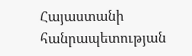Հայաստանի հանրապետության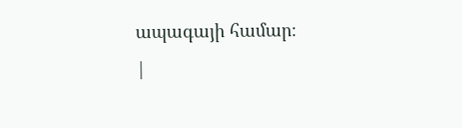ապագայի համար։
|